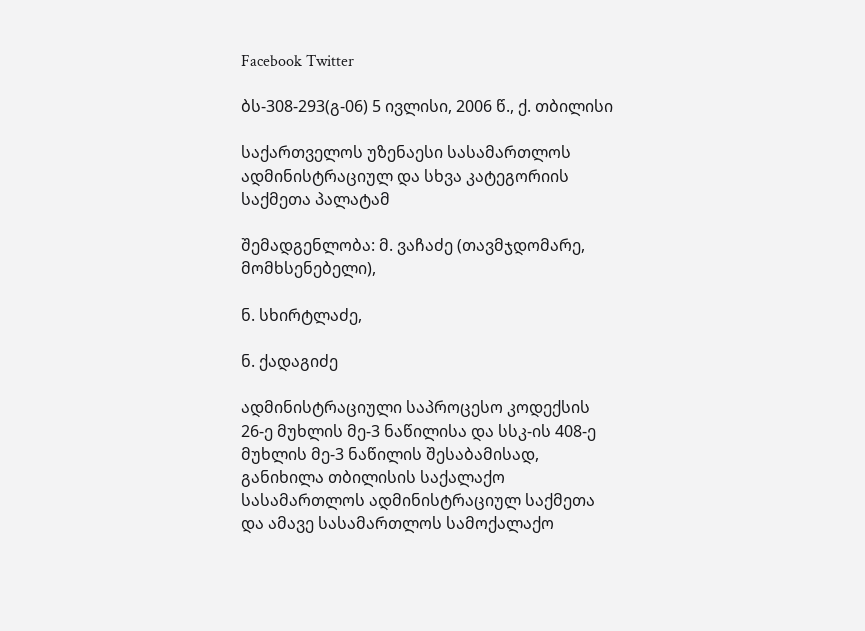Facebook Twitter

ბს-308-293(გ-06) 5 ივლისი, 2006 წ., ქ. თბილისი

საქართველოს უზენაესი სასამართლოს ადმინისტრაციულ და სხვა კატეგორიის საქმეთა პალატამ

შემადგენლობა: მ. ვაჩაძე (თავმჯდომარე, მომხსენებელი),

ნ. სხირტლაძე,

ნ. ქადაგიძე

ადმინისტრაციული საპროცესო კოდექსის 26-ე მუხლის მე-3 ნაწილისა და სსკ-ის 408-ე მუხლის მე-3 ნაწილის შესაბამისად, განიხილა თბილისის საქალაქო სასამართლოს ადმინისტრაციულ საქმეთა და ამავე სასამართლოს სამოქალაქო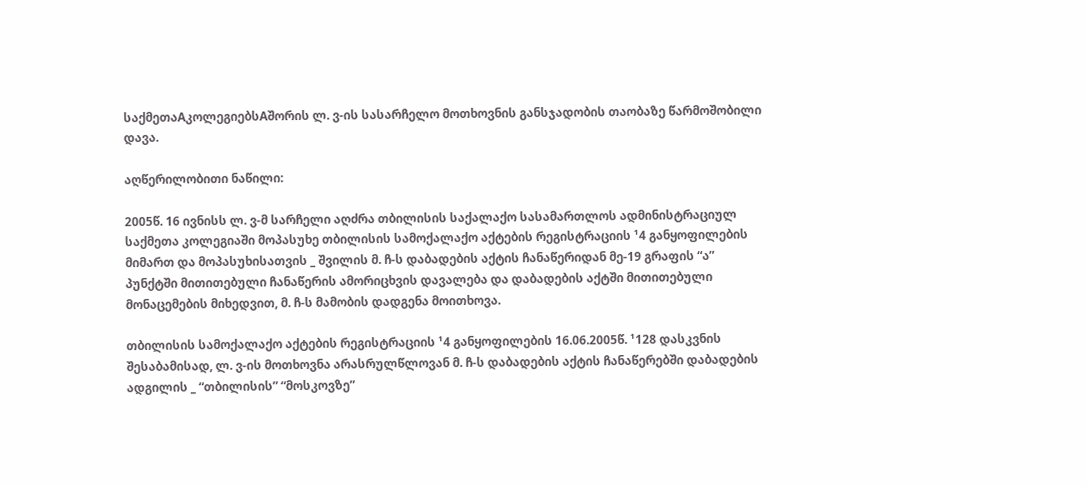საქმეთაAკოლეგიებსAშორის ლ. ვ-ის სასარჩელო მოთხოვნის განსჯადობის თაობაზე წარმოშობილი დავა.

აღწერილობითი ნაწილი:

2005წ. 16 ივნისს ლ. ვ-მ სარჩელი აღძრა თბილისის საქალაქო სასამართლოს ადმინისტრაციულ საქმეთა კოლეგიაში მოპასუხე თბილისის სამოქალაქო აქტების რეგისტრაციის ¹4 განყოფილების მიმართ და მოპასუხისათვის _ შვილის მ. ჩ-ს დაბადების აქტის ჩანაწერიდან მე-19 გრაფის “ა” პუნქტში მითითებული ჩანაწერის ამორიცხვის დავალება და დაბადების აქტში მითითებული მონაცემების მიხედვით, მ. ჩ-ს მამობის დადგენა მოითხოვა.

თბილისის სამოქალაქო აქტების რეგისტრაციის ¹4 განყოფილების 16.06.2005წ. ¹128 დასკვნის შესაბამისად, ლ. ვ-ის მოთხოვნა არასრულწლოვან მ. ჩ-ს დაბადების აქტის ჩანაწერებში დაბადების ადგილის _ “თბილისის” “მოსკოვზე”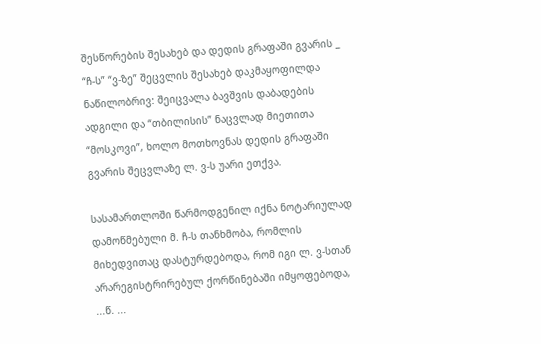შესწორების შესახებ და დედის გრაფაში გვარის _ “ჩ-ს” “ვ-ზე” შეცვლის შესახებ დაკმაყოფილდა ნაწილობრივ: შეიცვალა ბავშვის დაბადების ადგილი და “თბილისის” ნაცვლად მიეთითა “მოსკოვი”, ხოლო მოთხოვნას დედის გრაფაში გვარის შეცვლაზე ლ. ვ-ს უარი ეთქვა.

სასამართლოში წარმოდგენილ იქნა ნოტარიულად დამოწმებული მ. ჩ-ს თანხმობა, რომლის მიხედვითაც დასტურდებოდა, რომ იგი ლ. ვ-სთან არარეგისტრირებულ ქორწინებაში იმყოფებოდა, ...წ. ...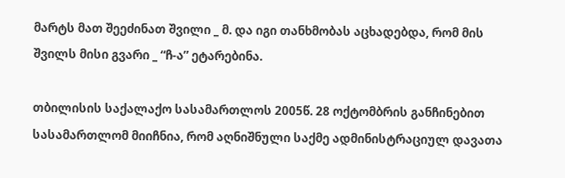მარტს მათ შეეძინათ შვილი _ მ. და იგი თანხმობას აცხადებდა, რომ მის შვილს მისი გვარი _ “ჩ-ა” ეტარებინა.

თბილისის საქალაქო სასამართლოს 2005წ. 28 ოქტომბრის განჩინებით სასამართლომ მიიჩნია, რომ აღნიშნული საქმე ადმინისტრაციულ დავათა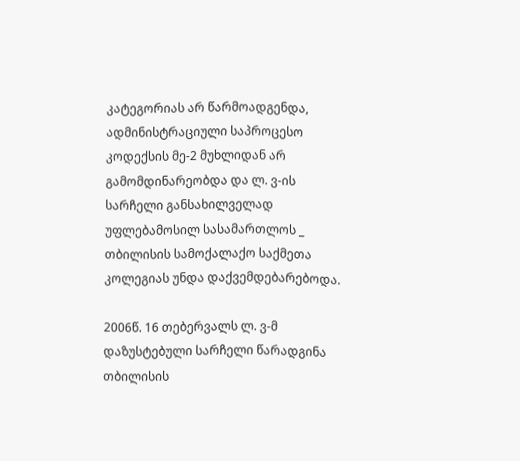კატეგორიას არ წარმოადგენდა, ადმინისტრაციული საპროცესო კოდექსის მე-2 მუხლიდან არ გამომდინარეობდა და ლ. ვ-ის სარჩელი განსახილველად უფლებამოსილ სასამართლოს _ თბილისის სამოქალაქო საქმეთა კოლეგიას უნდა დაქვემდებარებოდა.

2006წ. 16 თებერვალს ლ. ვ-მ დაზუსტებული სარჩელი წარადგინა თბილისის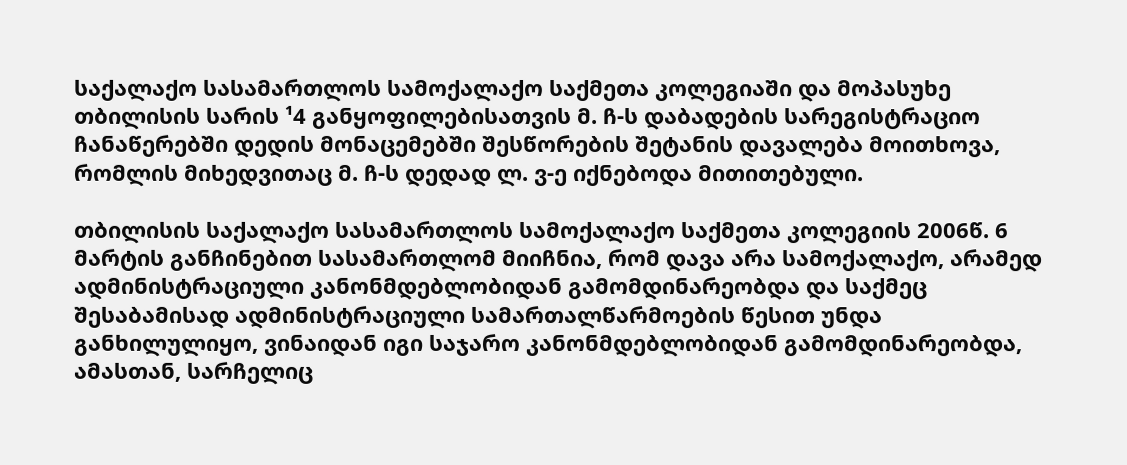საქალაქო სასამართლოს სამოქალაქო საქმეთა კოლეგიაში და მოპასუხე თბილისის სარის ¹4 განყოფილებისათვის მ. ჩ-ს დაბადების სარეგისტრაციო ჩანაწერებში დედის მონაცემებში შესწორების შეტანის დავალება მოითხოვა, რომლის მიხედვითაც მ. ჩ-ს დედად ლ. ვ-ე იქნებოდა მითითებული.

თბილისის საქალაქო სასამართლოს სამოქალაქო საქმეთა კოლეგიის 2006წ. 6 მარტის განჩინებით სასამართლომ მიიჩნია, რომ დავა არა სამოქალაქო, არამედ ადმინისტრაციული კანონმდებლობიდან გამომდინარეობდა და საქმეც შესაბამისად ადმინისტრაციული სამართალწარმოების წესით უნდა განხილულიყო, ვინაიდან იგი საჯარო კანონმდებლობიდან გამომდინარეობდა, ამასთან, სარჩელიც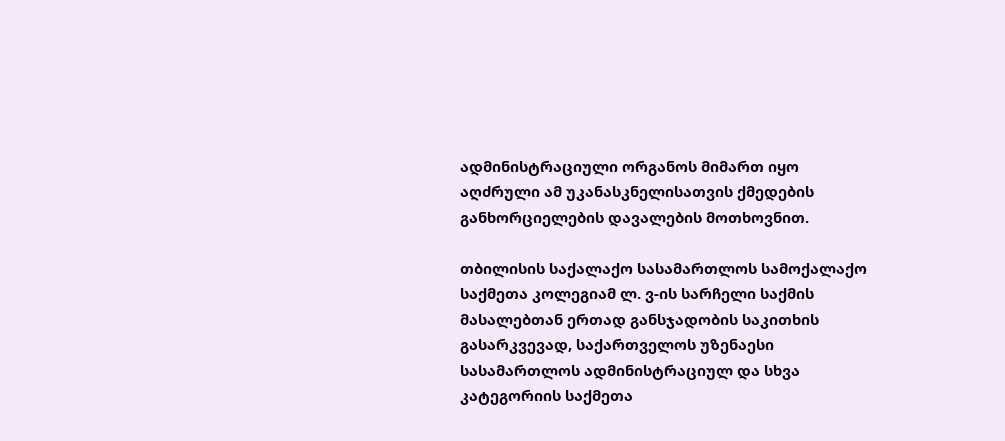ადმინისტრაციული ორგანოს მიმართ იყო აღძრული ამ უკანასკნელისათვის ქმედების განხორციელების დავალების მოთხოვნით.

თბილისის საქალაქო სასამართლოს სამოქალაქო საქმეთა კოლეგიამ ლ. ვ-ის სარჩელი საქმის მასალებთან ერთად განსჯადობის საკითხის გასარკვევად, საქართველოს უზენაესი სასამართლოს ადმინისტრაციულ და სხვა კატეგორიის საქმეთა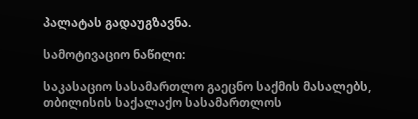პალატას გადაუგზავნა.

სამოტივაციო ნაწილი:

საკასაციო სასამართლო გაეცნო საქმის მასალებს, თბილისის საქალაქო სასამართლოს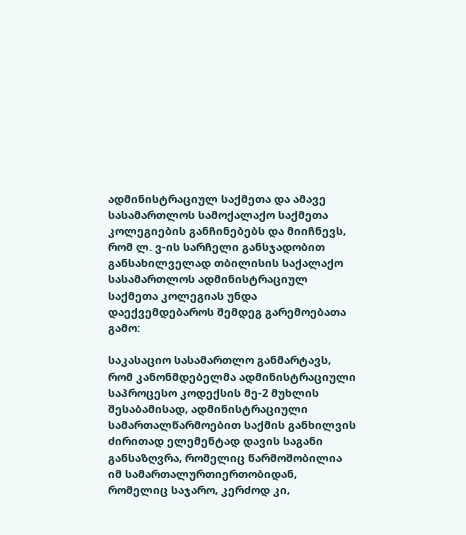ადმინისტრაციულ საქმეთა და ამავე სასამართლოს სამოქალაქო საქმეთა კოლეგიების განჩინებებს და მიიჩნევს, რომ ლ. ვ-ის სარჩელი განსჯადობით განსახილველად თბილისის საქალაქო სასამართლოს ადმინისტრაციულ საქმეთა კოლეგიას უნდა დაექვემდებაროს შემდეგ გარემოებათა გამო:

საკასაციო სასამართლო განმარტავს, რომ კანონმდებელმა ადმინისტრაციული საპროცესო კოდექსის მე-2 მუხლის შესაბამისად, ადმინისტრაციული სამართალწარმოებით საქმის განხილვის ძირითად ელემენტად დავის საგანი განსაზღვრა, რომელიც წარმოშობილია იმ სამართალურთიერთობიდან, რომელიც საჯარო, კერძოდ კი,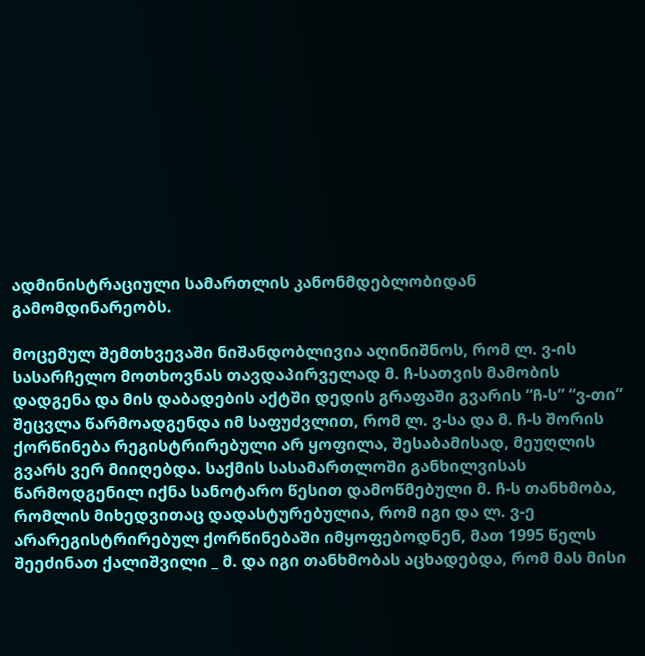ადმინისტრაციული სამართლის კანონმდებლობიდან გამომდინარეობს.

მოცემულ შემთხვევაში ნიშანდობლივია აღინიშნოს, რომ ლ. ვ-ის სასარჩელო მოთხოვნას თავდაპირველად მ. ჩ-სათვის მამობის დადგენა და მის დაბადების აქტში დედის გრაფაში გვარის “ჩ-ს” “ვ-თი” შეცვლა წარმოადგენდა იმ საფუძვლით, რომ ლ. ვ-სა და მ. ჩ-ს შორის ქორწინება რეგისტრირებული არ ყოფილა, შესაბამისად, მეუღლის გვარს ვერ მიიღებდა. საქმის სასამართლოში განხილვისას წარმოდგენილ იქნა სანოტარო წესით დამოწმებული მ. ჩ-ს თანხმობა, რომლის მიხედვითაც დადასტურებულია, რომ იგი და ლ. ვ-ე არარეგისტრირებულ ქორწინებაში იმყოფებოდნენ, მათ 1995 წელს შეეძინათ ქალიშვილი _ მ. და იგი თანხმობას აცხადებდა, რომ მას მისი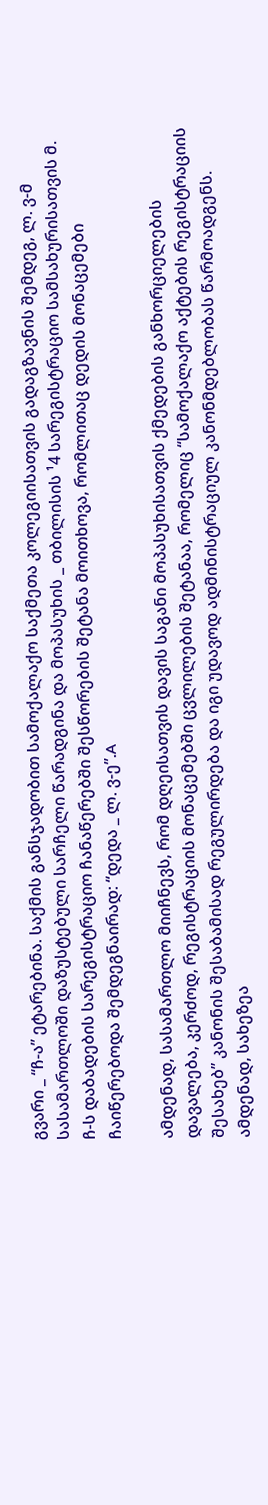გვარი _ “ჩ-ა” ეტარებინა. საქმის განსჯადობით სამოქალაქო საქმეთა კოლეგიისათვის გადაგზავნის შემდეგ, ლ. ვ-მ სასამართლოში დაზუსტებული სარჩელი წარადგინა და მოპასუხის _ თბილისის ¹4 სარეგისტრაციო სამსახურისათვის მ. ჩ-ს დაბადების სარეგისტრაციო ჩანაწერებში შესწორების შეტანა მოითხოვა, რომლითაც დედის მონაცემები ჩაიწერებოდა შემდეგნაირად: “დედა _ ლ. ვ-ე”.A

ამდენად, სასამართლო მიიჩნევს, რომ დღეისათვის დავის საგანი მოპასუხისათვის ქმედების განხორციელების დავალება, კერძოდ, რეგისტრაციის მონაცემებში ცვლილების შეტანაა, რომელიც “სამოქალაქო აქტების რეგისტრაციის შესახებ” კანონის შესაბამისად რეგულირდება და იგი უდავოდ ადმინისტრაციულ კანონმდებლობას წარმოადგენს. ამდენად, სახეზეა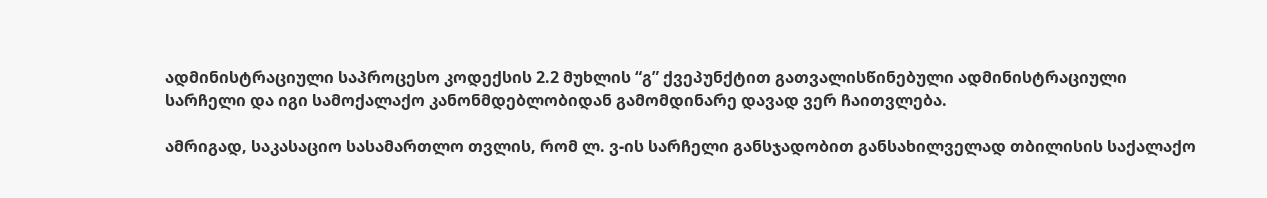ადმინისტრაციული საპროცესო კოდექსის 2.2 მუხლის “გ” ქვეპუნქტით გათვალისწინებული ადმინისტრაციული სარჩელი და იგი სამოქალაქო კანონმდებლობიდან გამომდინარე დავად ვერ ჩაითვლება.

ამრიგად, საკასაციო სასამართლო თვლის, რომ ლ. ვ-ის სარჩელი განსჯადობით განსახილველად თბილისის საქალაქო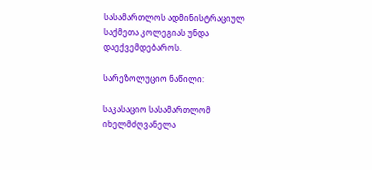სასამართლოს ადმინისტრაციულ საქმეთა კოლეგიას უნდა დაექვემდებაროს.

სარეზოლუციო ნაწილი:

საკასაციო სასამართლომ იხელმძღვანელა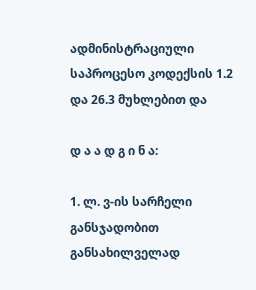ადმინისტრაციული საპროცესო კოდექსის 1.2 და 26.3 მუხლებით და

დ ა ა დ გ ი ნ ა:

1. ლ. ვ-ის სარჩელი განსჯადობით განსახილველად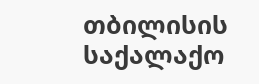თბილისის საქალაქო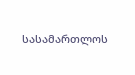სასამართლოს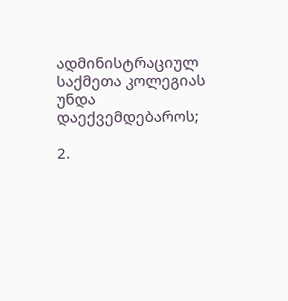ადმინისტრაციულ საქმეთა კოლეგიას უნდა დაექვემდებაროს;

2.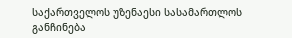საქართველოს უზენაესი სასამართლოს განჩინება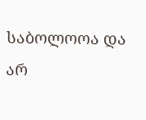საბოლოოა და არ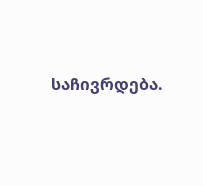საჩივრდება.